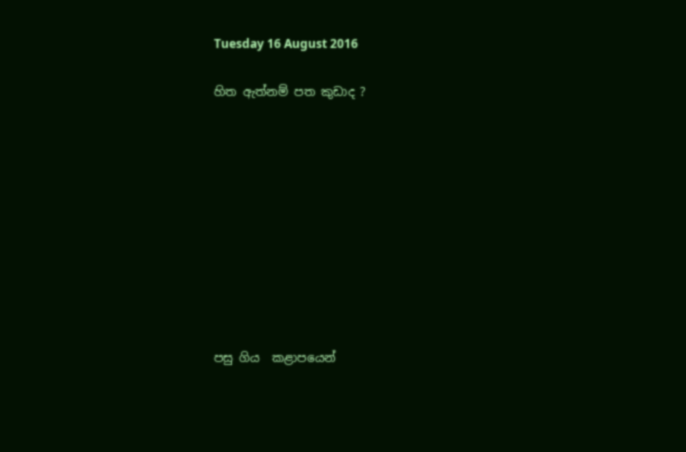Tuesday 16 August 2016

හිත ඇත්නම් පත කුඩාද ?










පසු ගිය  කළාපයෙන්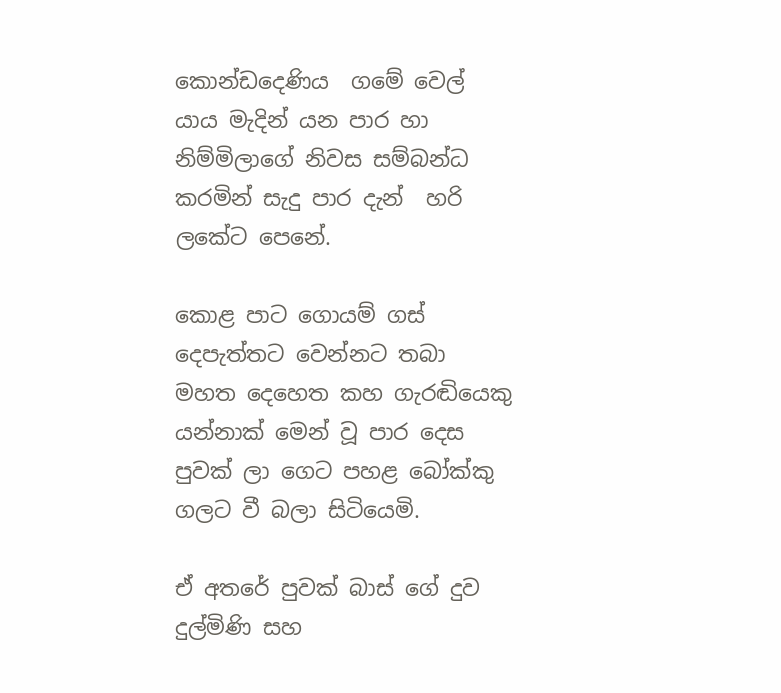කොන්ඩදෙණිය  ගමේ වෙල් යාය මැදින් යන පාර හා  නිම්මිලාගේ නිවස සම්බන්ධ කරමින් සැදු පාර දැන්  හරි ලකේට පෙනේ.

කොළ පාට ගොයම් ගස් දෙපැත්තට වෙන්නට තබා මහත දෙහෙත කහ ගැරඬියෙකු  යන්නාක් මෙන් වූ පාර දෙස පුවක් ලා ගෙට පහළ බෝක්කු ගලට වී බලා සිටියෙමි.

ඒ අතරේ පුවක් බාස් ගේ දුව දුල්මිණි සහ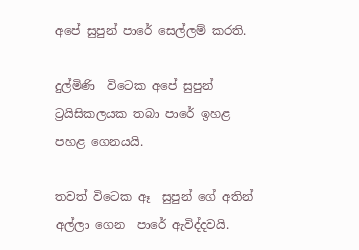අපේ සුපුන් පාරේ සෙල්ලම් කරති.

දුල්මිණි  විටෙක අපේ සුපුන් ට්‍රයිසිකලයක තබා පාරේ ඉහළ පහළ ගෙනයයි.

තවත් විටෙක ඈ  සුපුන් ගේ අතින් අල්ලා ගෙන  පාරේ ඇවිද්දවයි.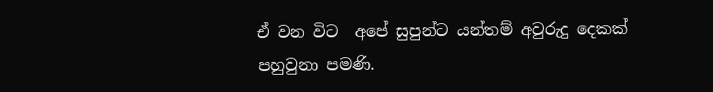ඒ වන විට  අපේ සුපුන්ට යන්තම් අවුරුදු දෙකක් පහුවුනා පමණි.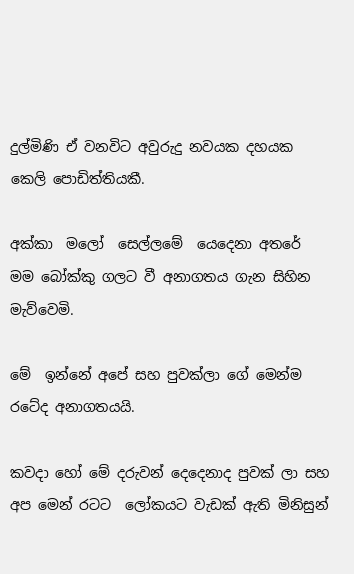දුල්මිණි ඒ වනවිට අවුරුදු නවයක දහයක කෙලි පොඩිත්තියකී.

අක්කා  මලෝ  සෙල්ලමේ  යෙදෙනා අතරේ  මම බෝක්කු ගලට වී අනාගතය ගැන සිහින මැව්වෙමි.

මේ  ඉන්නේ අපේ සහ පුවක්ලා ගේ මෙන්ම රටේද අනාගතයයි.

කවදා හෝ මේ දරුවන් දෙදෙනාද පුවක් ලා සහ අප මෙන් රටට  ලෝකයට වැඩක් ඇති මිනිසුන්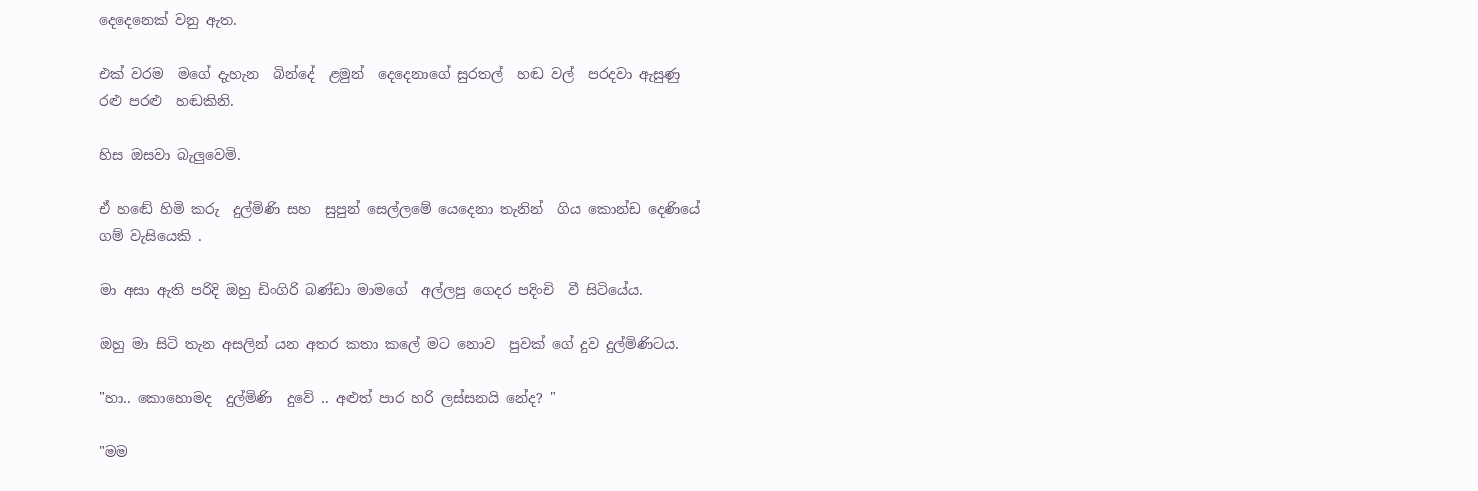දෙදෙනෙක් වනු ඇත.

එක් වරම  මගේ දැහැන  බින්දේ  ළමුන්  දෙදෙනාගේ සුරතල්  හඬ වල්  පරදවා ඇසුණු  රළු පරළු  හඬකිනි.

හිස ඔසවා බැලුවෙමි.

ඒ හඬේ හිමි කරු  දුල්මිණි සහ  සුපුන් සෙල්ලමේ යෙදෙනා තැනින්  ගිය කොන්ඩ දෙණියේ ගම් වැසියෙකි .

මා අසා ඇති පරිදි ඔහු ඩිංගිරි බණ්ඩා මාමගේ  අල්ලපු ගෙදර පදිංචි  වී සිටියේය.

ඔහු මා සිටි තැන අසලින් යන අතර කතා කලේ මට නොව  පුවක් ගේ දුව දුල්මිණිටය.

"හා.. කොහොමද  දුල්මිණි  දුවේ .. අළුත් පාර හරි ලස්සනයි නේද? "

"මම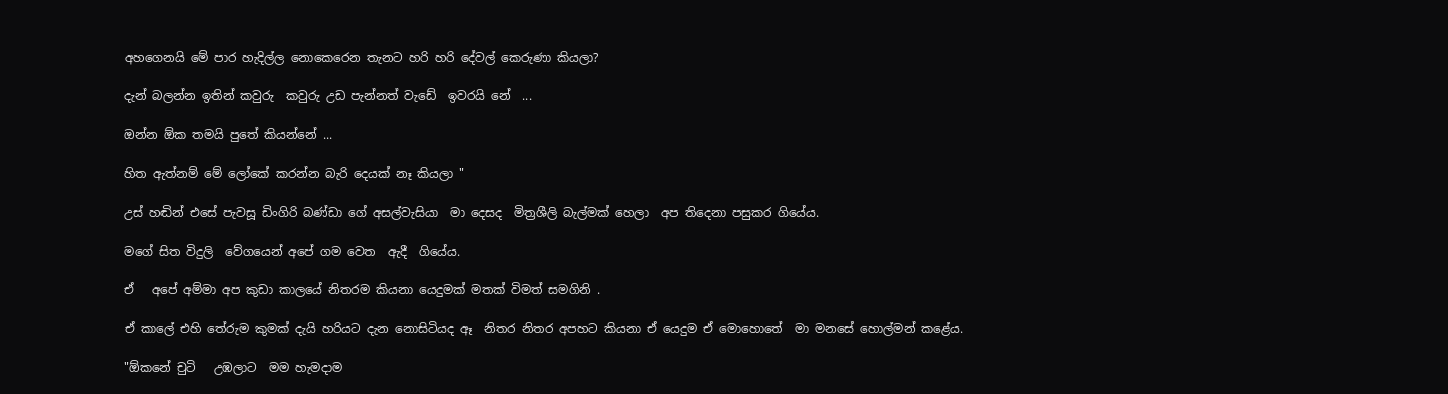අහගෙනයි මේ පාර හැදිල්ල නොකෙරෙන තැනට හරි හරි දේවල් කෙරුණා කියලා?

දැන් බලන්න ඉතින් කවුරු  කවුරු උඩ පැන්නත් වැඩේ  ඉවරයි නේ  ...

ඔන්න ඕක තමයි පුතේ කියන්නේ ...

හිත ඇත්නම් මේ ලෝකේ කරන්න බැරි දෙයක් නෑ කියලා "

උස් හඬින් එසේ පැවසූ ඩිංගිරි බණ්ඩා ගේ අසල්වැසියා  මා දෙසද  මිත්‍රශීලි බැල්මක් හෙලා  අප තිදෙනා පසුකර ගියේය.

මගේ සිත විදුලි  වේගයෙන් අපේ ගම වෙත  ඇදී  ගියේය.

ඒ   අපේ අම්මා අප කුඩා කාලයේ නිතරම කියනා යෙදුමක් මතක් විමත් සමගිනි .

ඒ කාලේ එහි තේරුම කුමක් දැයි හරියට දැන නොසිටියද ඈ  නිතර නිතර අපහට කියනා ඒ යෙදුම ඒ මොහොතේ  මා මනසේ හොල්මන් කළේය.

"ඕකනේ චුටි   උඹලාට  මම හැමදාම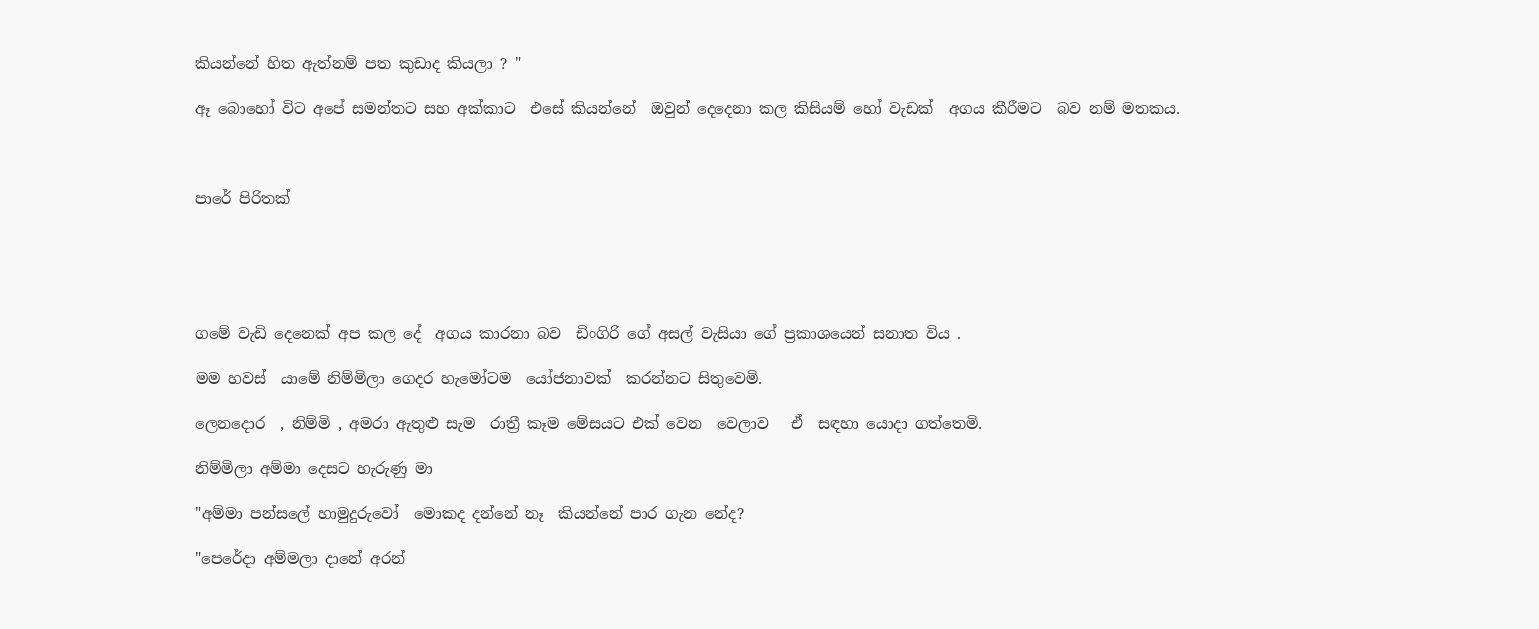කියන්නේ හිත ඇත්නම් පත කුඩාද කියලා ? "

ඈ බොහෝ විට අපේ සමන්තට සහ අක්කාට  එසේ කියන්නේ  ඔවුන් දෙදෙනා කල කිසියම් හෝ වැඩක්  අගය කීරීමට  බව නම් මතකය.



පාරේ පිරිතක්





ගමේ වැඩි දෙනෙක් අප කල දේ  අගය කාරනා බව  ඩිංගිරි ගේ අසල් වැසියා ගේ ප්‍රකාශයෙන් සනාත විය .

මම හවස්  යාමේ නිම්මිලා ගෙදර හැමෝටම  යෝජනාවක්  කරන්නට සිතුවෙමි.

ලෙනදොර  , නිම්මි , අමරා ඇතුළු සැම  රාත්‍රී කෑම මේසයට එක් වෙන  වෙලාව   ඒ  සඳහා යොදා ගත්තෙමි.

නිම්මිලා අම්මා දෙසට හැරුණු මා

"අම්මා පන්සලේ හාමුදුරුවෝ  මොකද දන්නේ නෑ  කියන්නේ පාර ගැන නේද?

"පෙරේදා අම්මලා දානේ අරන්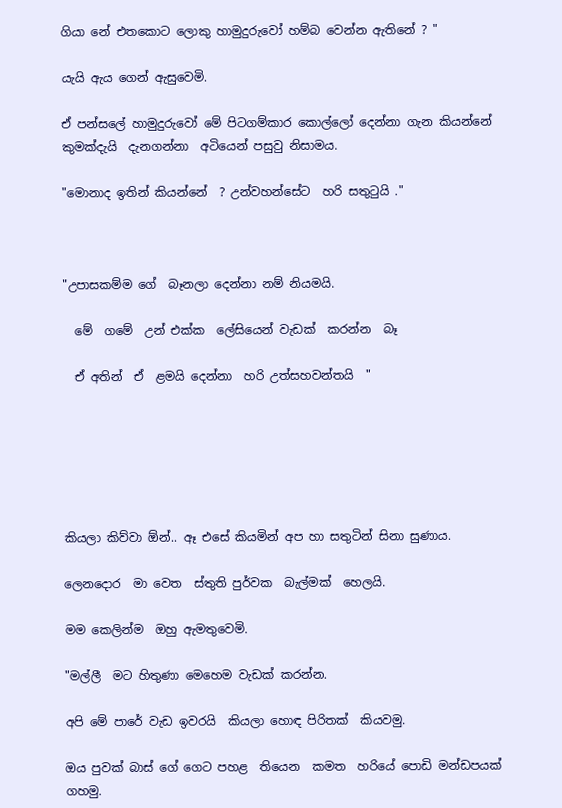ගියා නේ එතකොට ලොකු හාමුදුරුවෝ හම්බ වෙන්න ඇතිනේ ? "

යැයි ඇය ගෙන් ඇසුවෙමි.

ඒ පන්සලේ හාමුදුරුවෝ මේ පිටගම්කාර කොල්ලෝ දෙන්නා ගැන කියන්නේ  කුමක්දැයි  දැනගන්නා  අටියෙන් පසුවු නිසාමය.

"මොනාද ඉතින් කියන්නේ  ? උන්වහන්සේට  හරි සතුටුයි ."



"උපාසකම්ම ගේ  බෑනලා දෙන්නා නම් නියමයි.

  මේ  ගමේ  උන් එක්ක  ලේසියෙන් වැඩක්  කරන්න  බෑ

  ඒ අතින්  ඒ  ළමයි දෙන්නා  හරි උත්සහවන්තයි  "






කියලා කිව්වා ඕන්.. ඈ එසේ කියමින් අප හා සතුටින් සිනා සුණාය.

ලෙනදොර  මා වෙත  ස්තුති පුර්වක  බැල්මක්  හෙලයි.

මම කෙලින්ම  ඔහු ඇමතුවෙමි.

"මල්ලී  මට හිතුණා මෙහෙම වැඩක් කරන්න.

අපි මේ පාරේ වැඩ ඉවරයි  කියලා හොඳ පිරිතක්  කියවමු.

ඔය පුවක් බාස් ගේ ගෙට පහළ  තියෙන  කමත  හරියේ පොඩි මන්ඩපයක්  ගහමු.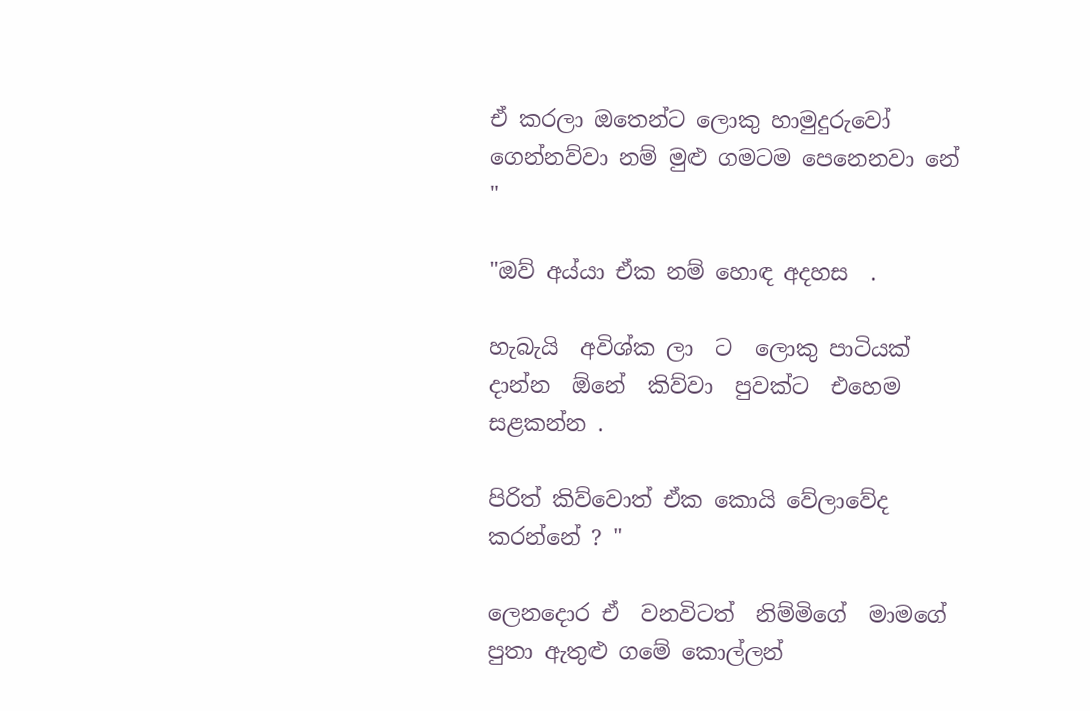ඒ කරලා ඔතෙන්ට ලොකු හාමුදුරුවෝ ගෙන්නව්වා නම් මුළු ගමටම පෙනෙනවා නේ "

"ඔව් අය්යා ඒක නම් හොඳ අදහස  .

හැබැයි  අවිශ්ක ලා  ට  ලොකු පාටියක්  දාන්න  ඕනේ  කිව්වා  පුවක්ට  එහෙම  සළකන්න .

පිරිත් කිව්වොත් ඒක කොයි වේලාවේද  කරන්නේ ? "

ලෙනදොර ඒ  වනවිටත්  නිම්මිගේ  මාමගේ  පුතා ඇතුළු ගමේ කොල්ලන්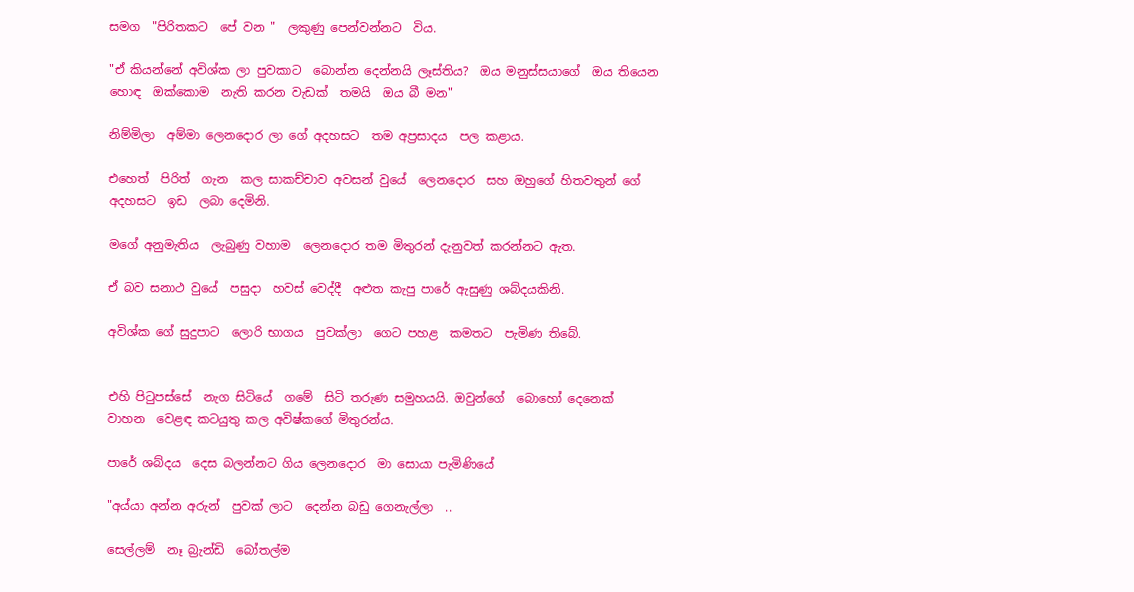සමග  "පිරිතකට  පේ වන "  ලකුණු පෙන්වන්නට  විය.

"ඒ කියන්නේ අවිශ්ක ලා පුවකාට  බොන්න දෙන්නයි ලෑස්තිය?  ඔය මනුස්සයාගේ  ඔය තියෙන  හොඳ  ඔක්කොම  නැති කරන වැඩක්  තමයි  ඔය බී මන"

නිම්මිලා  අම්මා ලෙනදොර ලා ගේ අදහසට  තම අප්‍රසාදය  පල කළාය.

එහෙත්  පිරිත්  ගැන  කල සාකච්චාව අවසන් වුයේ  ලෙනදොර  සහ ඔහුගේ හිතවතුන් ගේ අදහසට  ඉඩ  ලබා දෙමිනි.

මගේ අනුමැතිය  ලැබුණු වහාම  ලෙනදොර තම මිතුරන් දැනුවත් කරන්නට ඇත.

ඒ බව සනාථ වුයේ  පසුදා  හවස් වෙද්දී  අළුත කැපු පාරේ ඇසුණු ශබ්දයකිනි.

අවිශ්ක ගේ සුදුපාට  ලොරි භාගය  පුවක්ලා  ගෙට පහළ  කමතට  පැමිණ තිබේ.


එහි පිටුපස්සේ  නැග සිටියේ  ගමේ  සිටි තරුණ සමුහයයි. ඔවුන්ගේ  බොහෝ දෙනෙක්  වාහන  වෙළඳ කටයුතු කල අවිෂ්කගේ මිතුරන්ය.

පාරේ ශබ්දය  දෙස බලන්නට ගිය ලෙනදොර  මා සොයා පැමිණියේ

"අය්යා අන්න අරුන්  පුවක් ලාට  දෙන්න බඩු ගෙනැල්ලා  ..

සෙල්ලම්  නෑ බ්‍රැන්ඩි  බෝතල්ම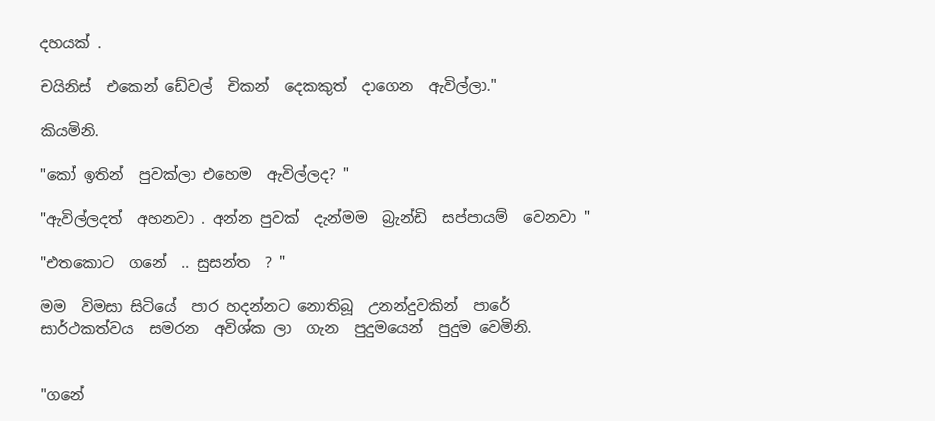දහයක් .

චයිනිස්  එකෙන් ඩේවල්  චිකන්  දෙකකුත්  දාගෙන  ඇවිල්ලා."

කියමිනි.

"කෝ ඉතින්  පුවක්ලා එහෙම  ඇවිල්ලද? "

"ඇවිල්ලදත්  අහනවා . අන්න පුවක්  දැන්මම  බ්‍රැන්ඩි  සප්පායම්  වෙනවා "

"එතකොට  ගනේ  .. සුසන්ත  ? "

මම  විමසා සිටියේ  පාර හදන්නට නොතිබූ  උනන්දුවකින්  පාරේ  සාර්ථකත්වය  සමරන  අවිශ්ක ලා  ගැන  පුදුමයෙන්  පුදුම වෙමිනි.


"ගනේ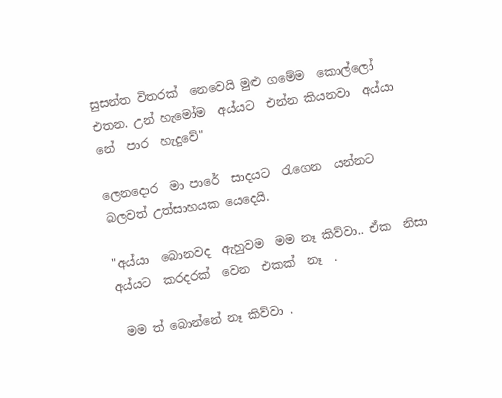සුසන්ත විතරක්  නෙවෙයි මුළු ගමේම  කොල්ලෝ එතන. උන් හැමෝම  අය්යට  එන්න කියනවා  අය්යා නේ  පාර  හැදුවේ"

ලෙනදොර  මා පාරේ  සාදයට  රැගෙන  යන්නට බලවත් උත්සාහයක යෙදෙයි.

"අය්යා  බොනවද  ඇහුවම  මම නෑ කිව්වා.. ඒක  නිසා අය්යට  කරදරක්  වෙන  එකක්  නෑ  .

 මම ත් බොන්නේ නෑ කිව්වා .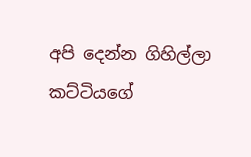අපි දෙන්න ගිහිල්ලා  කට්ටියගේ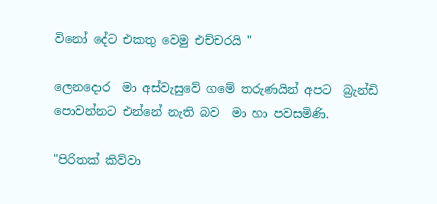විනෝ දේට එකතු වෙමු එච්චරයි "

ලෙනදොර  මා අස්වැසුවේ ගමේ තරුණයින් අපට  බ්‍රැන්ඩි පොවන්නට එන්නේ නැති බව  මා හා පවසමිණි.

"පිරිතක් කිව්වා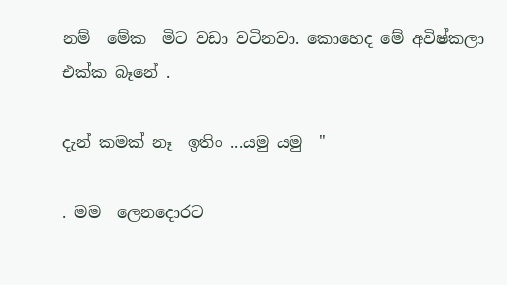නම්  මේක  මිට වඩා වටිනවා. කොහෙද මේ අවිෂ්කලා  එක්ක බෑනේ .

දැන් කමක් නෑ  ඉතිං ...යමු යමු  "

. මම  ලෙනදොරට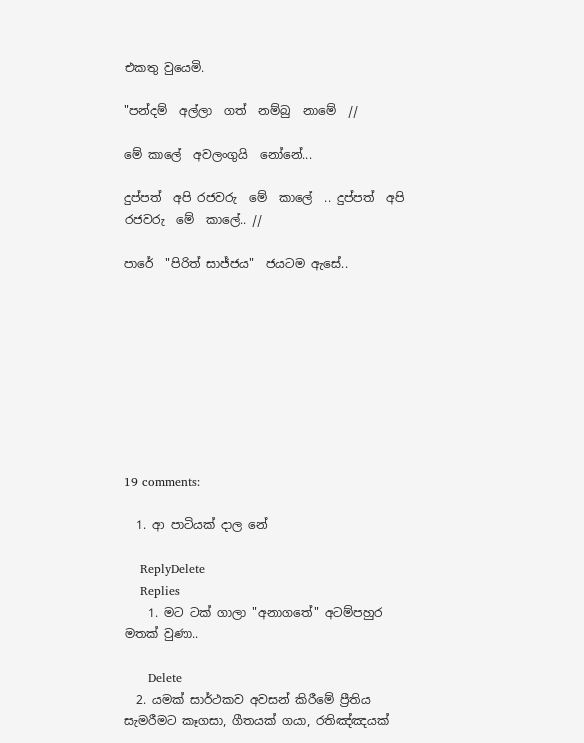එකතු වුයෙමි.

"පන්දම්  අල්ලා  ගත්  නම්බු  නාමේ  //

මේ කාලේ  අවලංගුයි  නෝනේ...

දුප්පත්  අපි රජවරු  මේ  කාලේ  .. දුප්පත්  අපි  රජවරු  මේ  කාලේ.. //

පාරේ  "පිරිත් සාජ්ජය"  ජයටම ඇසේ..









19 comments:

  1. ආ පාටියක් දාල නේ

    ReplyDelete
    Replies
    1. මට ටක් ගාලා "අනාගතේ" අටම්පහුර මතක් වුණා..

      Delete
  2. යමක් සාර්ථකව අවසන් කිරීමේ ප්‍රීතිය සැමරීමට කෑගසා, ගීතයක් ගයා, රතිඤ්ඤයක්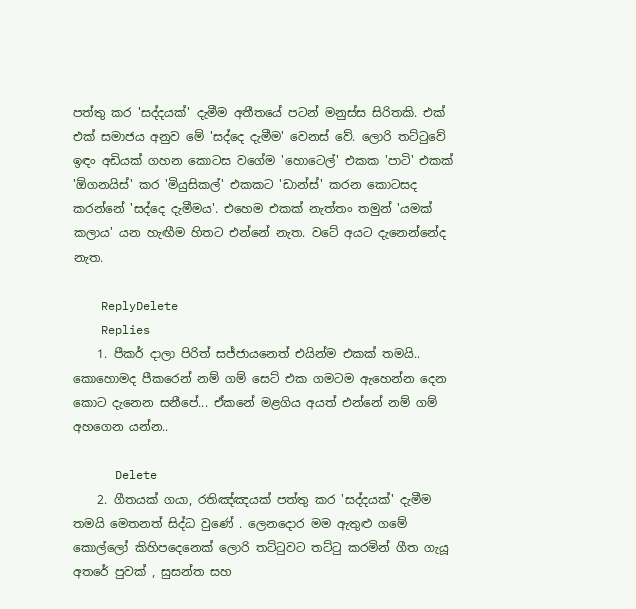පත්තු කර 'සද්දයක්' දැමීම අතීතයේ පටන් මනුස්ස සිරිතකි. එක් එක් සමාජය අනුව මේ 'සද්දෙ දැමීම' වෙනස් වේ. ලොරි තට්ටුවේ ඉඳං අඩියක් ගහන කොටස වගේම 'හොටෙල්' එකක 'පාටි' එකක් 'ඕගනයිස්' කර 'මියුසිකල්' එකකට 'ඩාන්ස්' කරන කොටසද කරන්නේ 'සද්දෙ දැමීමය'. එහෙම එකක් නැත්තං තමුන් 'යමක් කලාය' යන හැඟීම හිතට එන්නේ නැත. වටේ අයට දැනෙන්නේද නැත.

    ReplyDelete
    Replies
    1. පීකර් දාලා පිරිත් සජ්ජායනෙත් එයින්ම එකක් තමයි.. කොහොමද පීකරෙන් නම් ගම් සෙට් එක ගමටම ඇහෙන්න දෙන කොට දැනෙන සනීපේ... ඒකනේ මළගිය අයත් එන්නේ නම් ගම් අහගෙන යන්න..

      Delete
    2. ගීතයක් ගයා, රතිඤ්ඤයක් පත්තු කර 'සද්දයක්' දැමීම තමයි මෙතනත් සිද්ධ වුණේ . ලෙනදොර මම ඇතුළු ගමේ කොල්ලෝ කිහිපදෙනෙක් ලොරි තට්ටුවට තට්ටු කරමින් ගීත ගැයූ අතරේ පුවක් , සුසන්ත සහ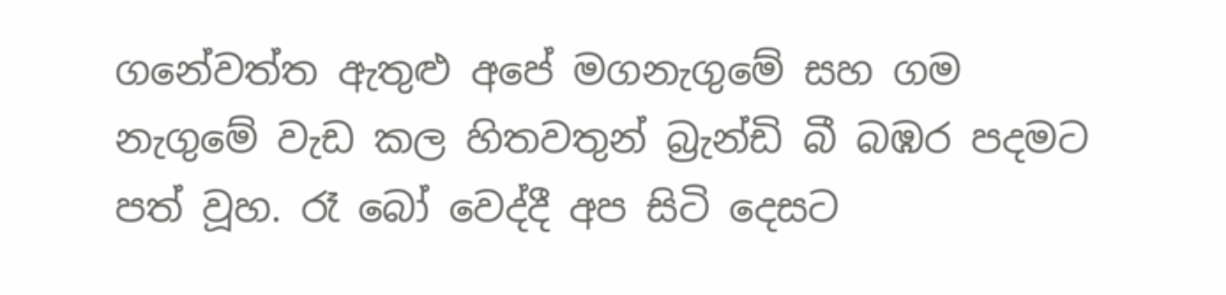ගනේවත්ත ඇතුළු අපේ මගනැගුමේ සහ ගම නැගුමේ වැඩ කල හිතවතුන් බ්‍රැන්ඩි බී බඹර පදමට පත් වූහ. රෑ බෝ වෙද්දී අප සිටි දෙසට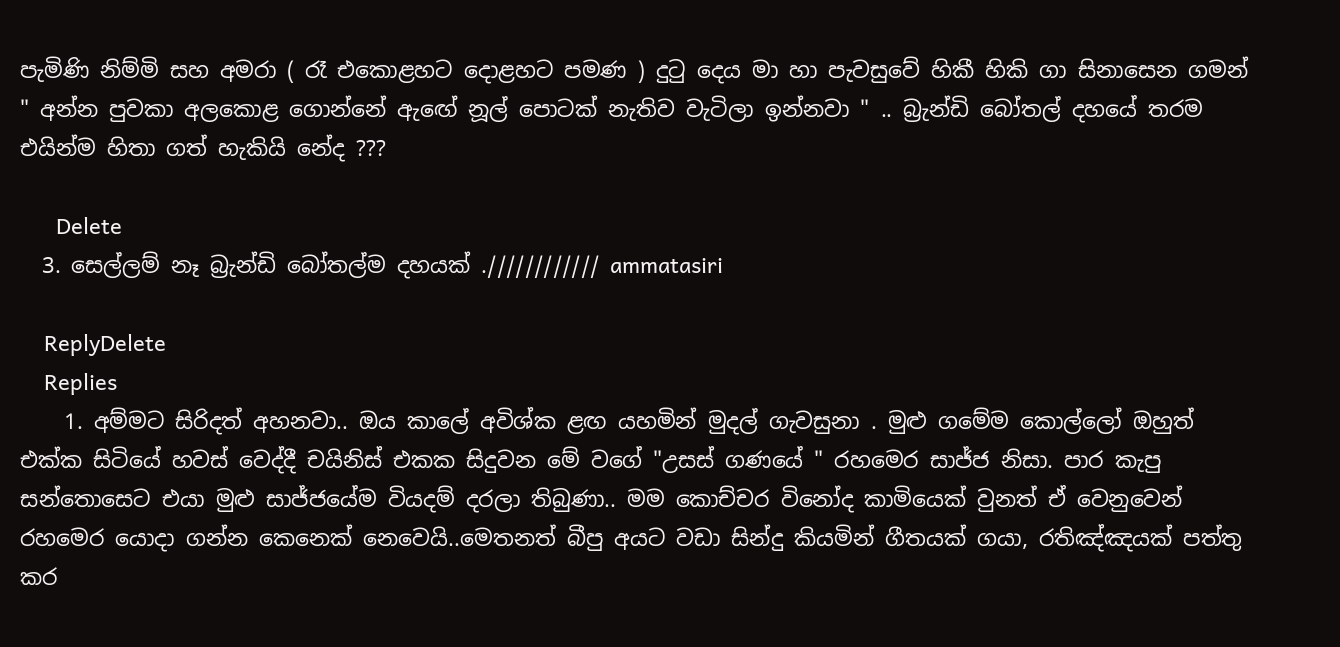පැමිණි නිම්මි සහ අමරා ( රෑ එකොළහට දොළහට පමණ ) දුටු දෙය මා හා පැවසුවේ හිකී හිකි ගා සිනාසෙන ගමන් " අන්න පුවකා අලකොළ ගොන්නේ ඇඟේ නූල් පොටක් නැතිව වැටිලා ඉන්නවා " .. බ්‍රැන්ඩි බෝතල් දහයේ තරම එයින්ම හිතා ගත් හැකියි නේද ???

      Delete
  3. සෙල්ලම් නෑ බ්‍රැන්ඩි බෝතල්ම දහයක් .//////////// ammatasiri

    ReplyDelete
    Replies
    1. අම්මට සිරිදත් අහනවා.. ඔය කාලේ අවිශ්ක ළඟ යහමින් මුදල් ගැවසුනා . මුළු ගමේම කොල්ලෝ ඔහුත් එක්ක සිටියේ හවස් වෙද්දී චයිනිස් එකක සිදුවන මේ වගේ "උසස් ගණයේ " රහමෙර සාජ්ජ නිසා. පාර කැපු සන්තොසෙට එයා මුළු සාජ්ජයේම වියදම් දරලා තිබුණා.. මම කොච්චර විනෝද කාමියෙක් වුනත් ඒ වෙනුවෙන් රහමෙර යොදා ගන්න කෙනෙක් නෙවෙයි..මෙතනත් බීපු අයට වඩා සින්දු කියමින් ගීතයක් ගයා, රතිඤ්ඤයක් පත්තු කර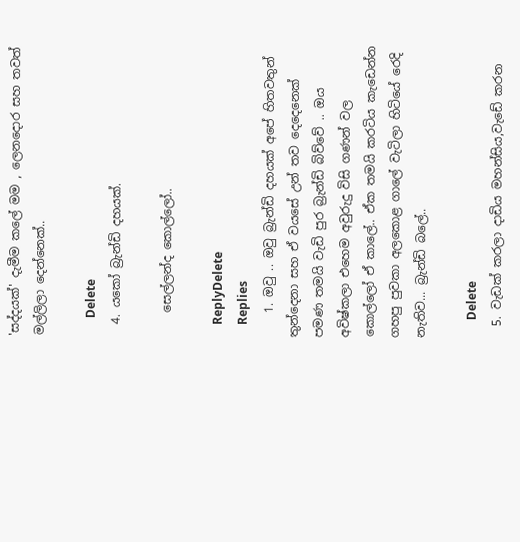'සද්දයක්' දැමීම කලේ මම , ලෙනදොර සහ තවත් මල්ලිලා දෙන්නෙක්..

      Delete
  4. යකෝ බ්‍රැන්ඩි දහයක්.

    සෙල්ලන්ද කොල්ලෝ..

    ReplyDelete
    Replies
    1. ඔවු .. ඔවු බ්‍රැන්ඩි දහයක් අපේ හිතවතුන් තුන්දෙනා සහ ඒ වයසේ උන් තව දෙදෙනෙක් පමණ තමයි වැඩි පුර බ්‍රැන්ඩි බිව්වේ .. ඔය අවිෂ්කලා එහෙම අවුරුදු විසි ගණන් වල කොල්ලෝ ඒ කාලේ.. ඒක තමයි කරටිය කැඩෙන්න ගහපු පුවකා අලකොළ ගාලේ වැටිලා හිටියේ රෙදි නැතිව... බ්‍රැන්ඩි බලේ..

      Delete
  5. වැඩක් කරලා දාඩිය මහන්සිය,වැඩේ කරන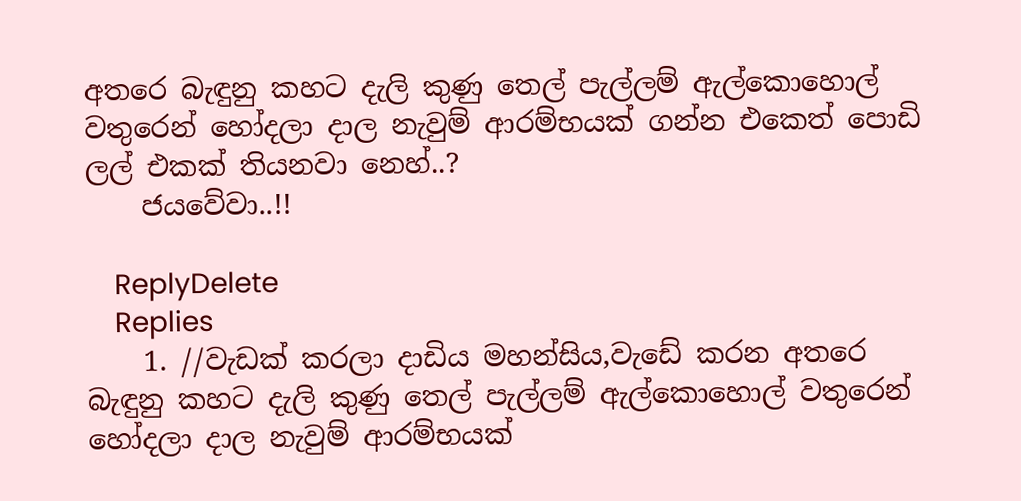අතරෙ බැඳුනු කහට දැලි කුණු තෙල් පැල්ලම් ඇල්කොහොල් වතුරෙන් හෝදලා දාල නැවුම් ආරම්භයක් ගන්න එකෙත් පොඩි ලල් එකක් තියනවා නෙහ්..?
    ජයවේවා..!!

    ReplyDelete
    Replies
    1. //වැඩක් කරලා දාඩිය මහන්සිය,වැඩේ කරන අතරෙ බැඳුනු කහට දැලි කුණු තෙල් පැල්ලම් ඇල්කොහොල් වතුරෙන් හෝදලා දාල නැවුම් ආරම්භයක්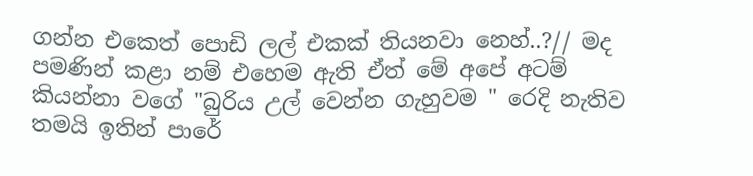ගන්න එකෙත් පොඩි ලල් එකක් තියනවා නෙහ්..?// මද පමණින් කළා නම් එහෙම ඇති ඒත් මේ අපේ අටම් කියන්නා වගේ "බුරිය උල් වෙන්න ගැහුවම " රෙදි නැතිව තමයි ඉතින් පාරේ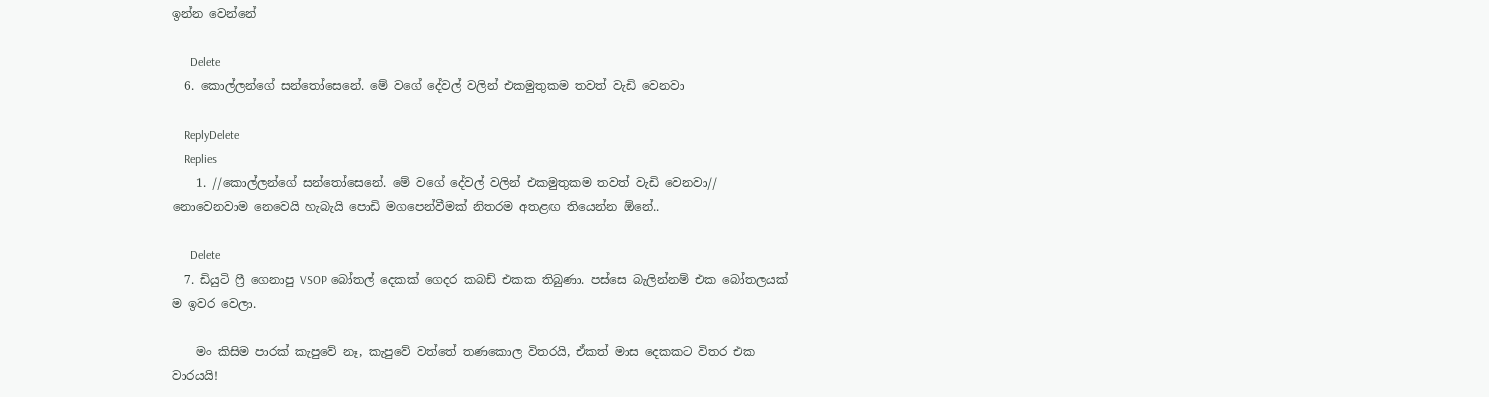ඉන්න වෙන්නේ

      Delete
  6. කොල්ලන්ගේ සන්තෝසෙනේ. මේ වගේ දේවල් වලින් එකමුතුකම තවත් වැඩි වෙනවා

    ReplyDelete
    Replies
    1. //කොල්ලන්ගේ සන්තෝසෙනේ. මේ වගේ දේවල් වලින් එකමුතුකම තවත් වැඩි වෙනවා// නොවෙනවාම නෙවෙයි හැබැයි පොඩි මගපෙන්වීමක් නිතරම අතළඟ තියෙන්න ඕනේ..

      Delete
  7. ඩියුටි ෆ්‍රී ගෙනාපු VSOP බෝතල් දෙකක් ගෙදර කබඩ් එකක තිබුණා. පස්සෙ බැලින්නම් එක බෝතලයක් ම ඉවර වෙලා.

    මං කිසිම පාරක් කැපුවේ නෑ, කැපුවේ වත්තේ තණකොල විතරයි, ඒකත් මාස දෙකකට විතර එක වාරයයි!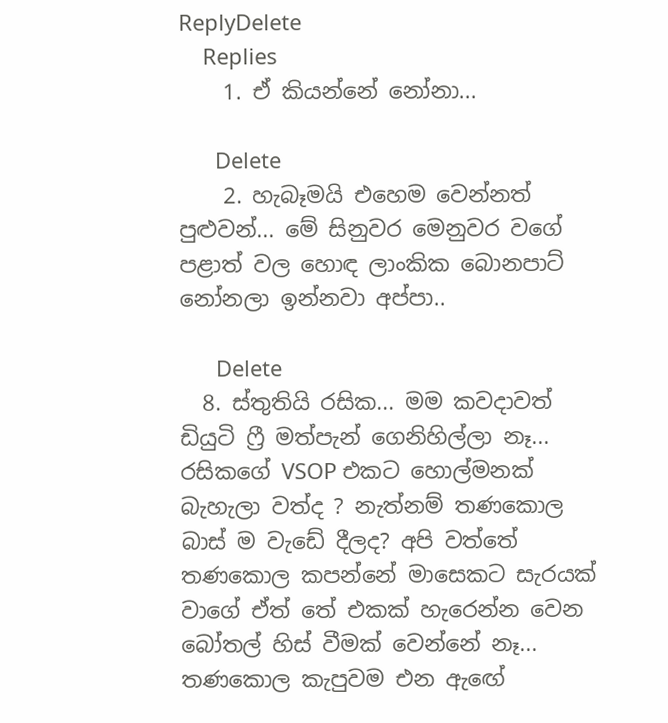ReplyDelete
    Replies
    1. ඒ කියන්නේ නෝනා...

      Delete
    2. හැබෑමයි එහෙම වෙන්නත් පුළුවන්... මේ සිනුවර මෙනුවර වගේ පළාත් වල හොඳ ලාංකික බොනපාට් නෝනලා ඉන්නවා අප්පා..

      Delete
  8. ස්තුතියි රසික... මම කවදාවත් ඩියුටි ෆ්‍රී මත්පැන් ගෙනිහිල්ලා නෑ... රසිකගේ VSOP එකට හොල්මනක් බැහැලා වත්ද ? නැත්නම් තණකොල බාස් ම වැඩේ දීලද? අපි වත්තේ තණකොල කපන්නේ මාසෙකට සැරයක් වාගේ ඒත් තේ එකක් හැරෙන්න වෙන බෝතල් හිස් වීමක් වෙන්නේ නෑ... තණකොල කැපුවම එන ඇඟේ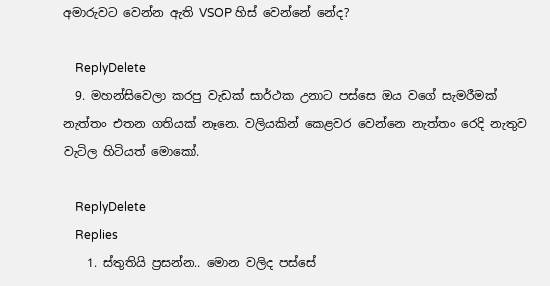අමාරුවට වෙන්න ඇති VSOP හිස් වෙන්නේ නේද?

    ReplyDelete
  9. මහන්සිවෙලා කරපු වැඩක් සාර්ථක උනාට පස්සෙ ඔය වගේ සැමරීමක් නැත්තං එතන ගතියක් නෑනෙ. වලියකින් කෙළවර වෙන්නෙ නැත්තං රෙදි නැතුව වැටිල හිටියත් මොකෝ.

    ReplyDelete
    Replies
    1. ස්තුතියි ප්‍රසන්න.. මොන වලිද පස්සේ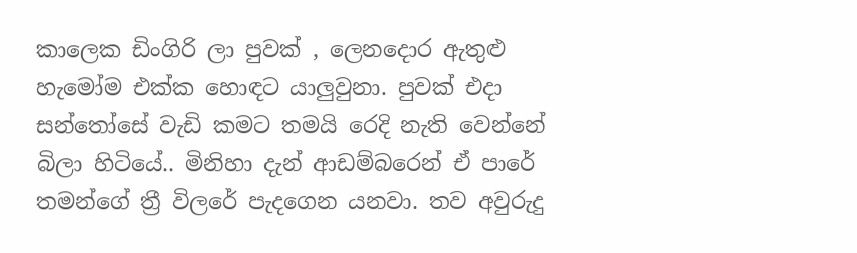කාලෙක ඩිංගිරි ලා පුවක් , ලෙනදොර ඇතුළු හැමෝම එක්ක හොඳට යාලුවුනා. පුවක් එදා සන්තෝසේ වැඩි කමට තමයි රෙදි නැති වෙන්නේ බිලා හිටියේ.. මිනිහා දැන් ආඩම්බරෙන් ඒ පාරේ තමන්ගේ ත්‍රී විලරේ පැදගෙන යනවා. තව අවුරුදු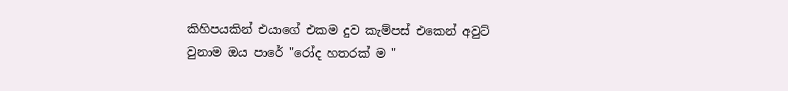කිහිපයකින් එයාගේ එකම දුව කැම්පස් එකෙන් අවුට් වුනාම ඔය පාරේ "රෝද හතරක් ම "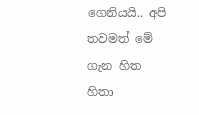ගෙනියයි.. අපි තවමත් මේ ගැන හිත හිතා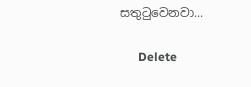සතුටුවෙනවා...

      Delete